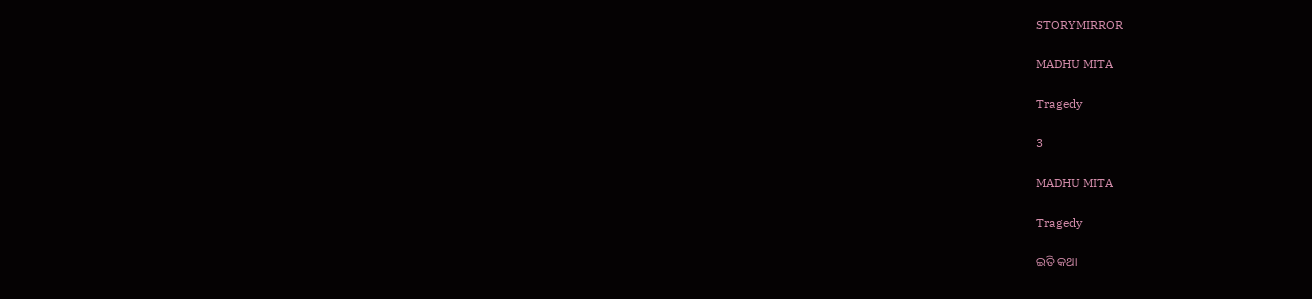STORYMIRROR

MADHU MITA

Tragedy

3

MADHU MITA

Tragedy

ଇତି କଥା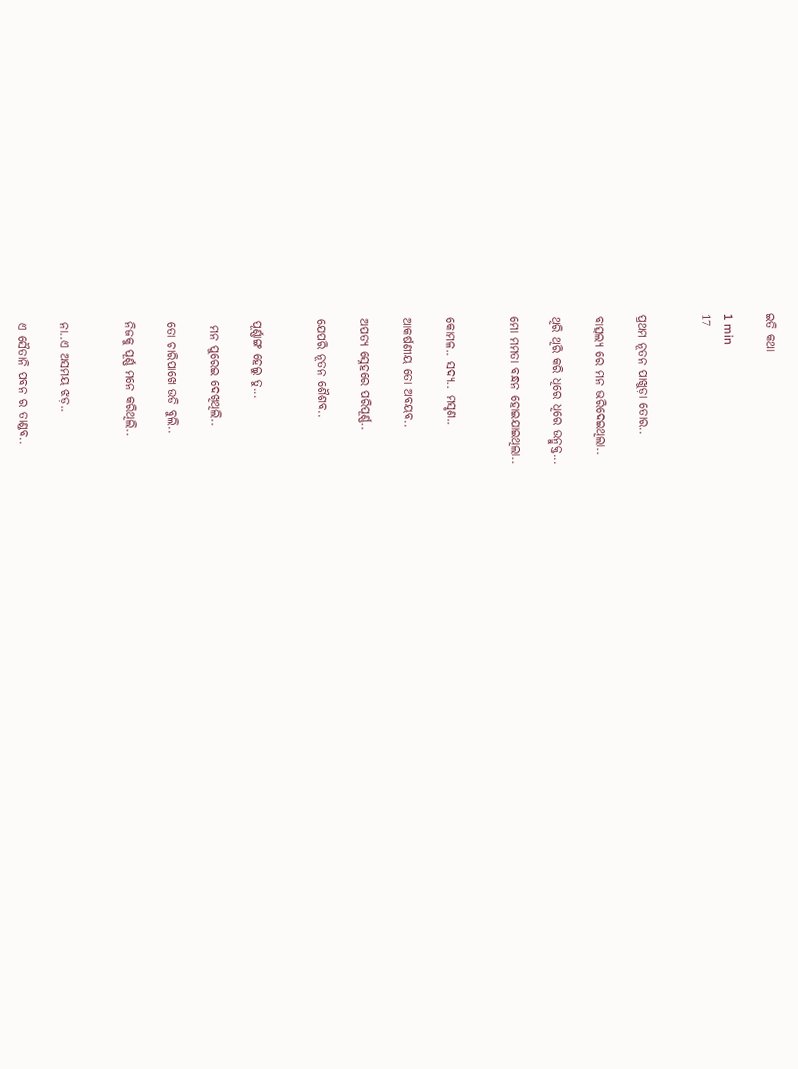ଇତି କଥା

1 min
17


ପ୍ରଥମ ନୂତନ ପାଖୁଡ଼ା ତୋର..

ବାତ୍ସଲ୍ୟ ରେ ମନ ଭରିଦେଇଥିଲା..

ଥିରି ଥିରି କରି ଧିରେ ଧିରେ ଉନ୍ମୁକ୍ତ...

ମୋ ମମତା ବନ୍ଧନ ହୋଇଯାଇଥିଲା..


କୋମଳ.. ସଦ୍ୟ.. ମସୃଣ..

ଆକର୍ଷଣୀୟ ତୋ ଅବୟବ..

ଅପତ୍ୟ ସ୍ନେହରେ ପରିପୂର୍ଣ୍ଣ..

ଯେପରି ନୂତନ ଶୈଶବ..


ପୂର୍ଣ୍ଣାଙ୍ଗ ହେଲୁ ତୁ...

 ମନ ପୁରେଇ ଦେଖିଥିଲି..

ତୋ ଚାରିପାଖେ ଉଡି ବୁଲି..

ନିଜକୁ ପୂର୍ଣ୍ଣ ମନେ କରିଥିଲି..


ନା..ଏ ଅସମୟ ଝଡ଼..

ଏ ସୈତାନି ପବନ ର ତାଣ୍ଡବ..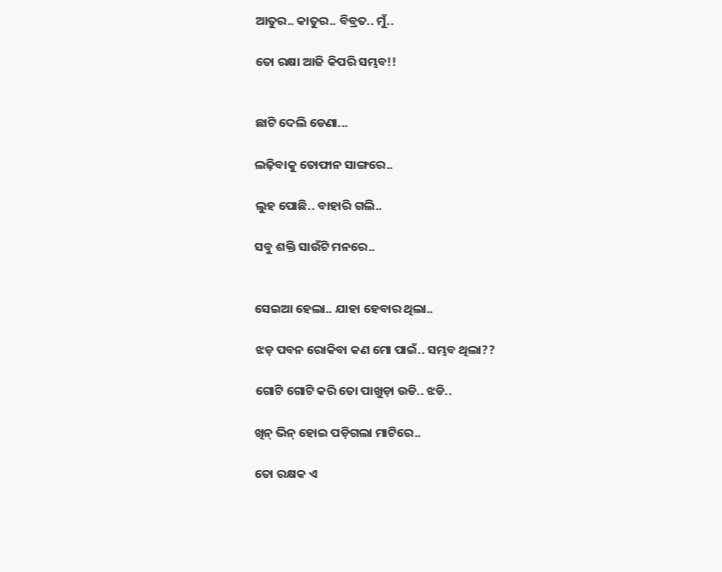ଆତୁର.. କାତୁର.. ବିବ୍ରତ.. ମୁଁ..

ତୋ ରକ୍ଷା ଆଜି କିପରି ସମ୍ଭବ!!


ଛାଟି ଦେଲି ଡେଣା...

ଲଢ଼ିବାକୁ ତୋଫାନ ସାଙ୍ଗରେ..

ଲୁହ ପୋଛି.. ବାହାରି ଗଲି..

ସବୁ ଶକ୍ତି ସାଉଁଟି ମନରେ..


ସେଇଆ ହେଲା.. ଯାହା ହେବାର ଥିଲା..

ଝଡ଼ ପବନ ରୋକିବା କଣ ମୋ ପାଇଁ.. ସମ୍ଭବ ଥିଲା??

ଗୋଟି ଗୋଟି କରି ତୋ ପାଖୁଡ଼ା ଉଡି.. ଝଡି..

ଖିନ୍ ଭିନ୍ ହୋଇ ପଡ଼ିଗଲା ମାଟିରେ..

ତୋ ରକ୍ଷକ ଏ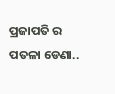ପ୍ରଜାପତି ର ପତଳା ଡେଣା..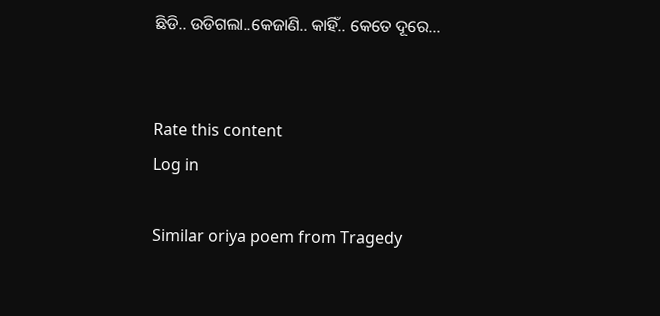ଛିଡି.. ଉଡିଗଲା..କେଜାଣି.. କାହିଁ.. କେତେ ଦୂରେ...


Rate this content
Log in

Similar oriya poem from Tragedy